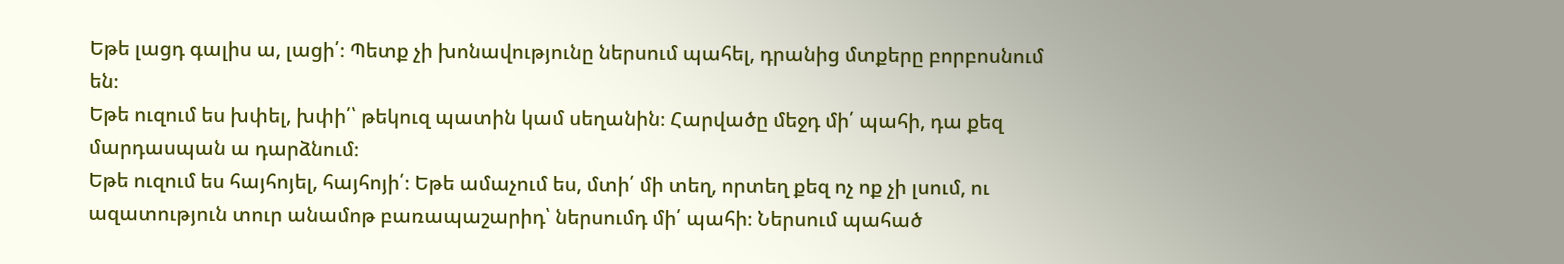Եթե լացդ գալիս ա, լացի՛։ Պետք չի խոնավությունը ներսում պահել, դրանից մտքերը բորբոսնում են։
Եթե ուզում ես խփել, խփի՛՝ թեկուզ պատին կամ սեղանին։ Հարվածը մեջդ մի՛ պահի, դա քեզ մարդասպան ա դարձնում։
Եթե ուզում ես հայհոյել, հայհոյի՛։ Եթե ամաչում ես, մտի՛ մի տեղ, որտեղ քեզ ոչ ոք չի լսում, ու ազատություն տուր անամոթ բառապաշարիդ՝ ներսումդ մի՛ պահի։ Ներսում պահած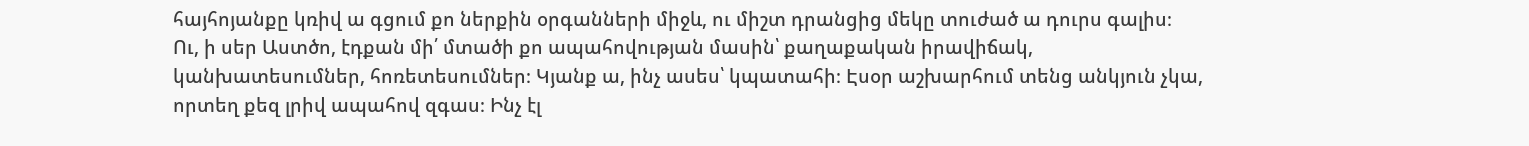հայհոյանքը կռիվ ա գցում քո ներքին օրգանների միջև, ու միշտ դրանցից մեկը տուժած ա դուրս գալիս։
Ու, ի սեր Աստծո, էդքան մի՛ մտածի քո ապահովության մասին՝ քաղաքական իրավիճակ, կանխատեսումներ, հոռետեսումներ։ Կյանք ա, ինչ ասես՝ կպատահի։ Էսօր աշխարհում տենց անկյուն չկա, որտեղ քեզ լրիվ ապահով զգաս։ Ինչ էլ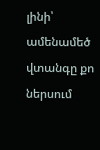լինի՝ ամենամեծ վտանգը քո ներսում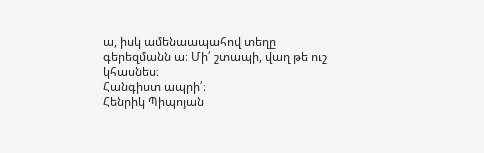ա, իսկ ամենաապահով տեղը գերեզմանն ա։ Մի՛ շտապի, վաղ թե ուշ կհասնես։
Հանգիստ ապրի՛։
Հենրիկ Պիպոյան